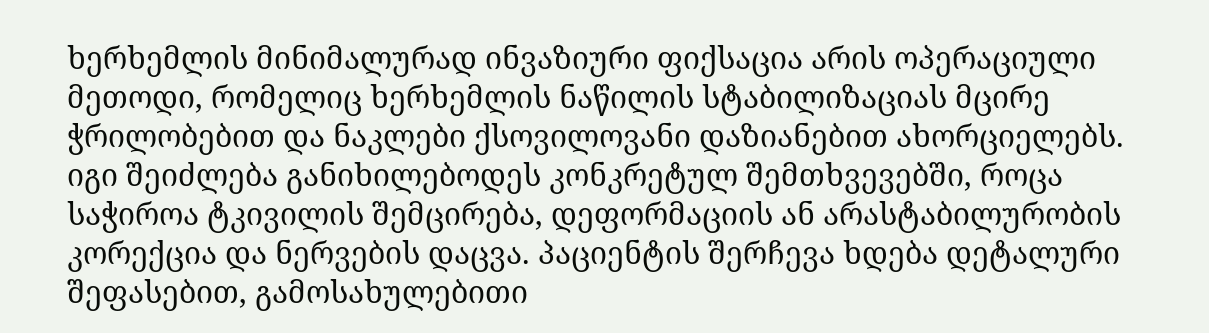ხერხემლის მინიმალურად ინვაზიური ფიქსაცია არის ოპერაციული მეთოდი, რომელიც ხერხემლის ნაწილის სტაბილიზაციას მცირე ჭრილობებით და ნაკლები ქსოვილოვანი დაზიანებით ახორციელებს. იგი შეიძლება განიხილებოდეს კონკრეტულ შემთხვევებში, როცა საჭიროა ტკივილის შემცირება, დეფორმაციის ან არასტაბილურობის კორექცია და ნერვების დაცვა. პაციენტის შერჩევა ხდება დეტალური შეფასებით, გამოსახულებითი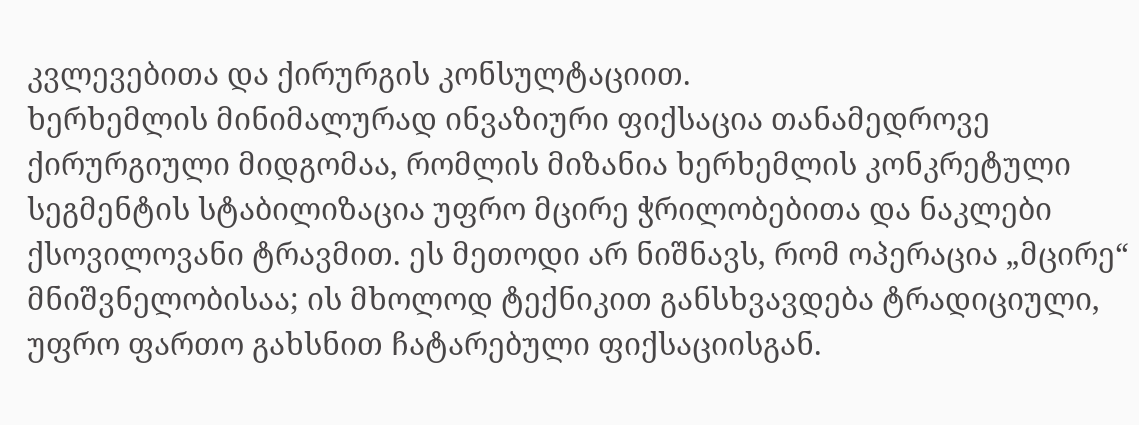კვლევებითა და ქირურგის კონსულტაციით.
ხერხემლის მინიმალურად ინვაზიური ფიქსაცია თანამედროვე ქირურგიული მიდგომაა, რომლის მიზანია ხერხემლის კონკრეტული სეგმენტის სტაბილიზაცია უფრო მცირე ჭრილობებითა და ნაკლები ქსოვილოვანი ტრავმით. ეს მეთოდი არ ნიშნავს, რომ ოპერაცია „მცირე“ მნიშვნელობისაა; ის მხოლოდ ტექნიკით განსხვავდება ტრადიციული, უფრო ფართო გახსნით ჩატარებული ფიქსაციისგან.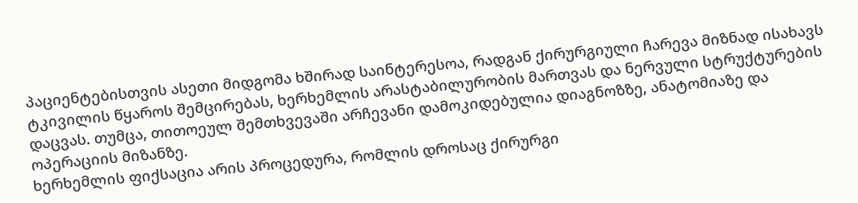პაციენტებისთვის ასეთი მიდგომა ხშირად საინტერესოა, რადგან ქირურგიული ჩარევა მიზნად ისახავს ტკივილის წყაროს შემცირებას, ხერხემლის არასტაბილურობის მართვას და ნერვული სტრუქტურების დაცვას. თუმცა, თითოეულ შემთხვევაში არჩევანი დამოკიდებულია დიაგნოზზე, ანატომიაზე და ოპერაციის მიზანზე.
ხერხემლის ფიქსაცია არის პროცედურა, რომლის დროსაც ქირურგი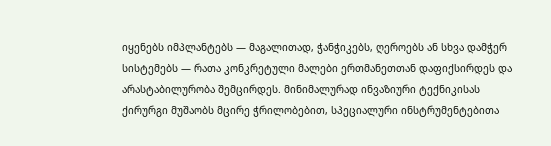იყენებს იმპლანტებს — მაგალითად, ჭანჭიკებს, ღეროებს ან სხვა დამჭერ სისტემებს — რათა კონკრეტული მალები ერთმანეთთან დაფიქსირდეს და არასტაბილურობა შემცირდეს. მინიმალურად ინვაზიური ტექნიკისას ქირურგი მუშაობს მცირე ჭრილობებით, სპეციალური ინსტრუმენტებითა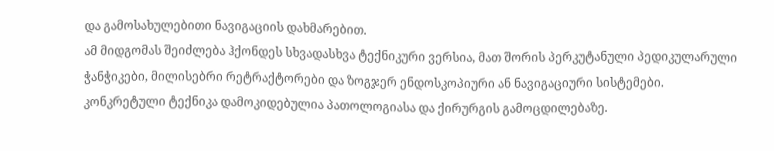და გამოსახულებითი ნავიგაციის დახმარებით.
ამ მიდგომას შეიძლება ჰქონდეს სხვადასხვა ტექნიკური ვერსია, მათ შორის პერკუტანული პედიკულარული ჭანჭიკები, მილისებრი რეტრაქტორები და ზოგჯერ ენდოსკოპიური ან ნავიგაციური სისტემები. კონკრეტული ტექნიკა დამოკიდებულია პათოლოგიასა და ქირურგის გამოცდილებაზე.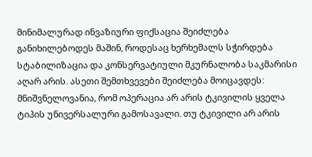მინიმალურად ინვაზიური ფიქსაცია შეიძლება განიხილებოდეს მაშინ, როდესაც ხერხემალს სჭირდება სტაბილიზაცია და კონსერვატიული მკურნალობა საკმარისი აღარ არის. ასეთი შემთხვევები შეიძლება მოიცავდეს:
მნიშვნელოვანია, რომ ოპერაცია არ არის ტკივილის ყველა ტიპის უნივერსალური გამოსავალი. თუ ტკივილი არ არის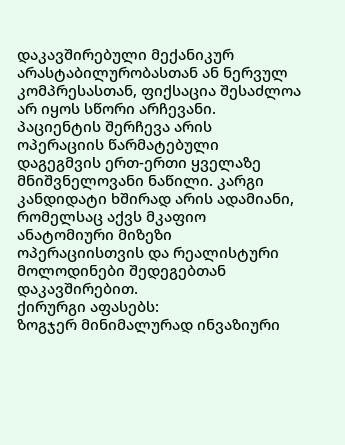დაკავშირებული მექანიკურ არასტაბილურობასთან ან ნერვულ კომპრესასთან, ფიქსაცია შესაძლოა არ იყოს სწორი არჩევანი.
პაციენტის შერჩევა არის ოპერაციის წარმატებული დაგეგმვის ერთ-ერთი ყველაზე მნიშვნელოვანი ნაწილი. კარგი კანდიდატი ხშირად არის ადამიანი, რომელსაც აქვს მკაფიო ანატომიური მიზეზი ოპერაციისთვის და რეალისტური მოლოდინები შედეგებთან დაკავშირებით.
ქირურგი აფასებს:
ზოგჯერ მინიმალურად ინვაზიური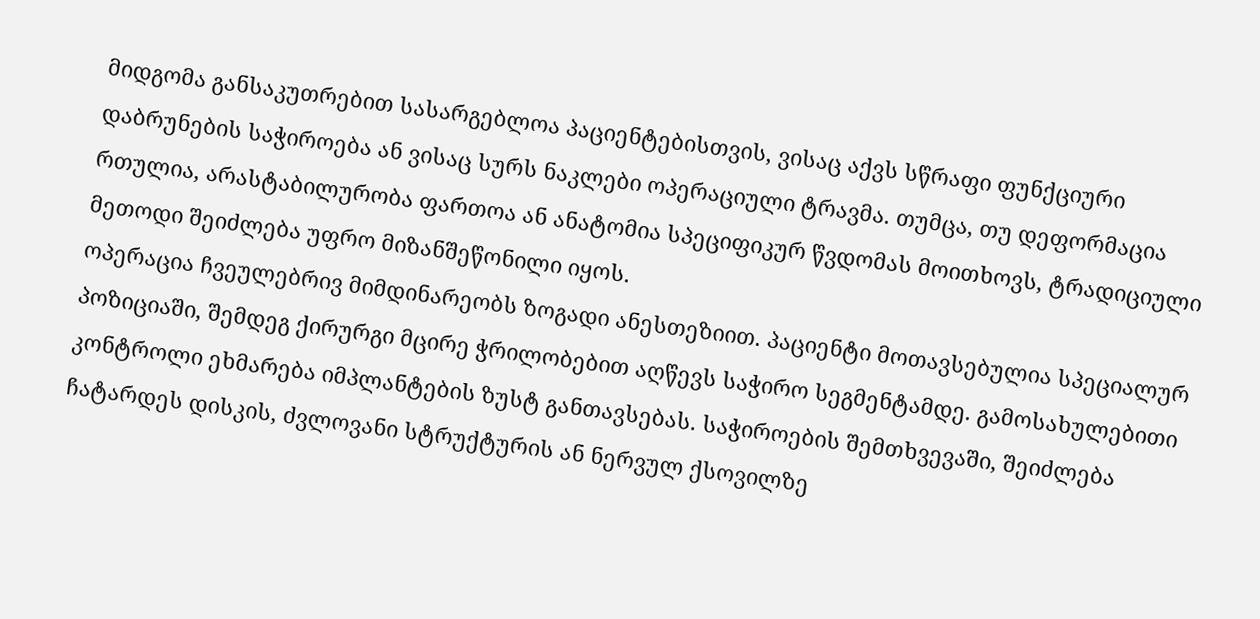მიდგომა განსაკუთრებით სასარგებლოა პაციენტებისთვის, ვისაც აქვს სწრაფი ფუნქციური დაბრუნების საჭიროება ან ვისაც სურს ნაკლები ოპერაციული ტრავმა. თუმცა, თუ დეფორმაცია რთულია, არასტაბილურობა ფართოა ან ანატომია სპეციფიკურ წვდომას მოითხოვს, ტრადიციული მეთოდი შეიძლება უფრო მიზანშეწონილი იყოს.
ოპერაცია ჩვეულებრივ მიმდინარეობს ზოგადი ანესთეზიით. პაციენტი მოთავსებულია სპეციალურ პოზიციაში, შემდეგ ქირურგი მცირე ჭრილობებით აღწევს საჭირო სეგმენტამდე. გამოსახულებითი კონტროლი ეხმარება იმპლანტების ზუსტ განთავსებას. საჭიროების შემთხვევაში, შეიძლება ჩატარდეს დისკის, ძვლოვანი სტრუქტურის ან ნერვულ ქსოვილზე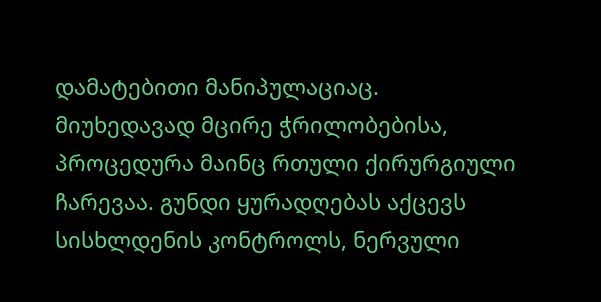დამატებითი მანიპულაციაც.
მიუხედავად მცირე ჭრილობებისა, პროცედურა მაინც რთული ქირურგიული ჩარევაა. გუნდი ყურადღებას აქცევს სისხლდენის კონტროლს, ნერვული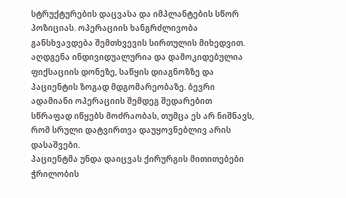სტრუქტურების დაცვასა და იმპლანტების სწორ პოზიციას. ოპერაციის ხანგრძლივობა განსხვავდება შემთხვევის სირთულის მიხედვით.
აღდგენა ინდივიდუალურია და დამოკიდებულია ფიქსაციის დონეზე, საწყის დიაგნოზზე და პაციენტის ზოგად მდგომარეობაზე. ბევრი ადამიანი ოპერაციის შემდეგ შედარებით სწრაფად იწყებს მოძრაობას, თუმცა ეს არ ნიშნავს, რომ სრული დატვირთვა დაუყოვნებლივ არის დასაშვები.
პაციენტმა უნდა დაიცვას ქირურგის მითითებები ჭრილობის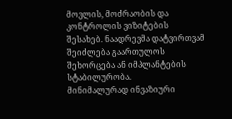მოვლის, მოძრაობის და კონტროლის ვიზიტების შესახებ. ნაადრევმა დატვირთვამ შეიძლება გაართულოს შეხორცება ან იმპლანტების სტაბილურობა.
მინიმალურად ინვაზიური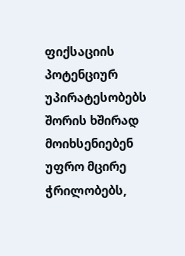ფიქსაციის პოტენციურ უპირატესობებს შორის ხშირად მოიხსენიებენ უფრო მცირე ჭრილობებს,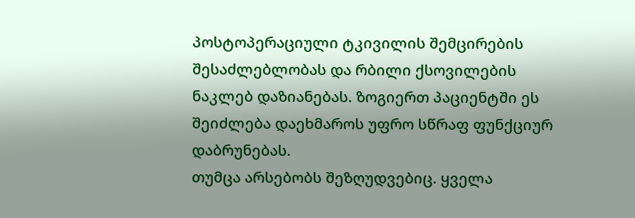პოსტოპერაციული ტკივილის შემცირების შესაძლებლობას და რბილი ქსოვილების ნაკლებ დაზიანებას. ზოგიერთ პაციენტში ეს შეიძლება დაეხმაროს უფრო სწრაფ ფუნქციურ დაბრუნებას.
თუმცა არსებობს შეზღუდვებიც. ყველა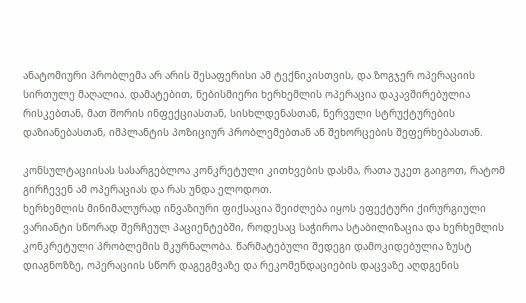ანატომიური პრობლემა არ არის შესაფერისი ამ ტექნიკისთვის, და ზოგჯერ ოპერაციის სირთულე მაღალია. დამატებით, ნებისმიერი ხერხემლის ოპერაცია დაკავშირებულია რისკებთან, მათ შორის ინფექციასთან, სისხლდენასთან, ნერვული სტრუქტურების დაზიანებასთან, იმპლანტის პოზიციურ პრობლემებთან ან შეხორცების შეფერხებასთან.

კონსულტაციისას სასარგებლოა კონკრეტული კითხვების დასმა, რათა უკეთ გაიგოთ, რატომ გირჩევენ ამ ოპერაციას და რას უნდა ელოდოთ.
ხერხემლის მინიმალურად ინვაზიური ფიქსაცია შეიძლება იყოს ეფექტური ქირურგიული ვარიანტი სწორად შერჩეულ პაციენტებში, როდესაც საჭიროა სტაბილიზაცია და ხერხემლის კონკრეტული პრობლემის მკურნალობა. წარმატებული შედეგი დამოკიდებულია ზუსტ დიაგნოზზე, ოპერაციის სწორ დაგეგმვაზე და რეკომენდაციების დაცვაზე აღდგენის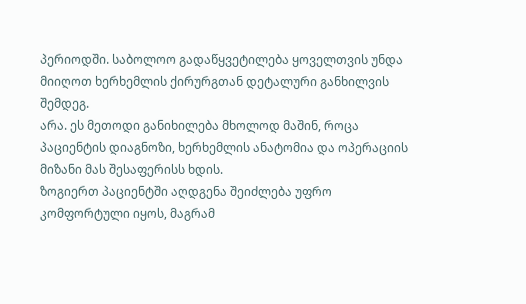პერიოდში. საბოლოო გადაწყვეტილება ყოველთვის უნდა მიიღოთ ხერხემლის ქირურგთან დეტალური განხილვის შემდეგ.
არა. ეს მეთოდი განიხილება მხოლოდ მაშინ, როცა პაციენტის დიაგნოზი, ხერხემლის ანატომია და ოპერაციის მიზანი მას შესაფერისს ხდის.
ზოგიერთ პაციენტში აღდგენა შეიძლება უფრო კომფორტული იყოს, მაგრამ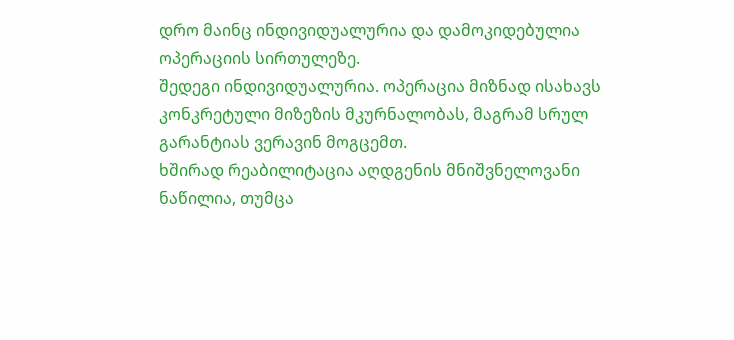დრო მაინც ინდივიდუალურია და დამოკიდებულია ოპერაციის სირთულეზე.
შედეგი ინდივიდუალურია. ოპერაცია მიზნად ისახავს კონკრეტული მიზეზის მკურნალობას, მაგრამ სრულ გარანტიას ვერავინ მოგცემთ.
ხშირად რეაბილიტაცია აღდგენის მნიშვნელოვანი ნაწილია, თუმცა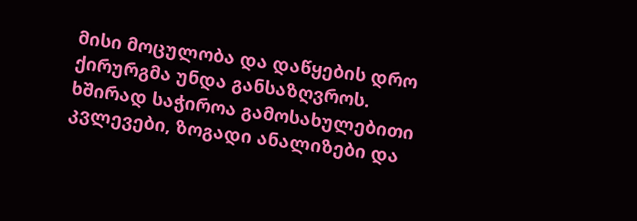მისი მოცულობა და დაწყების დრო ქირურგმა უნდა განსაზღვროს.
ხშირად საჭიროა გამოსახულებითი კვლევები, ზოგადი ანალიზები და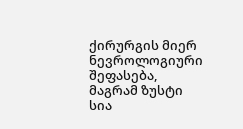ქირურგის მიერ ნევროლოგიური შეფასება, მაგრამ ზუსტი სია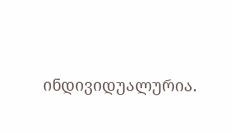ინდივიდუალურია.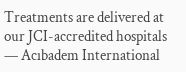Treatments are delivered at our JCI-accredited hospitals — Acıbadem International